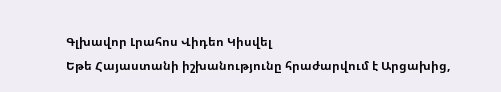Գլխավոր Լրահոս Վիդեո Կիսվել
Եթե Հայաստանի իշխանությունը հրաժարվում է Արցախից,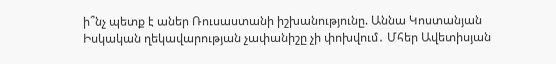ի՞նչ պետք է աներ Ռուսաստանի իշխանությունը. Աննա Կոստանյան Իսկական ղեկավարության չափանիշը չի փոխվում․ Մհեր Ավետիսյան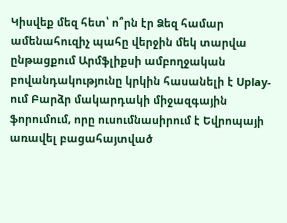Կիսվեք մեզ հետ՝ ո՞րն էր Ձեզ համար ամենահուզիչ պահը վերջին մեկ տարվա ընթացքում Արմֆլիքսի ամբողջական բովանդակությունը կրկին հասանելի է Uplay-ում Բարձր մակարդակի միջազգային ֆորումում, որը ուսումնասիրում է Եվրոպայի առավել բացահայտված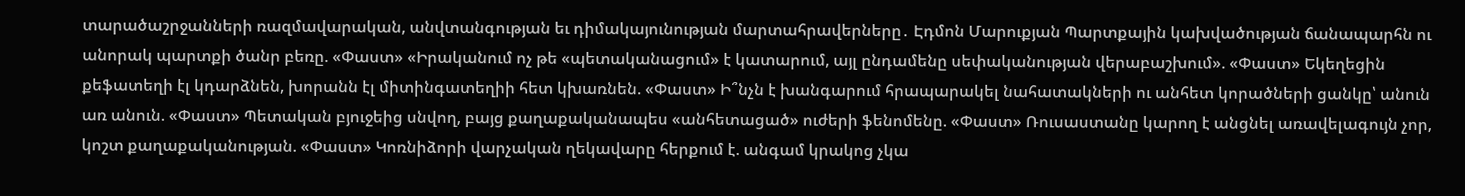տարածաշրջանների ռազմավարական, անվտանգության եւ դիմակայունության մարտահրավերները․ Էդմոն Մարուքյան Պարտքային կախվածության ճանապարհն ու անորակ պարտքի ծանր բեռը. «Փաստ» «Իրականում ոչ թե «պետականացում» է կատարում, այլ ընդամենը սեփականության վերաբաշխում». «Փաստ» Եկեղեցին քեֆատեղի էլ կդարձնեն, խորանն էլ միտինգատեղիի հետ կխառնեն. «Փաստ» Ի՞նչն է խանգարում հրապարակել նահատակների ու անհետ կորածների ցանկը՝ անուն առ անուն. «Փաստ» Պետական բյուջեից սնվող, բայց քաղաքականապես «անհետացած» ուժերի ֆենոմենը. «Փաստ» Ռուսաստանը կարող է անցնել առավելագույն չոր, կոշտ քաղաքականության. «Փաստ» Կոռնիձորի վարչական ղեկավարը հերքում է. անգամ կրակոց չկա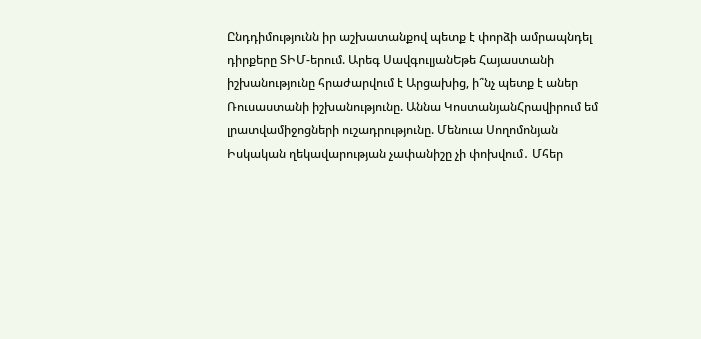Ընդդիմությունն իր աշխատանքով պետք է փորձի ամրապնդել դիրքերը ՏԻՄ-երում. Արեգ ՍավգուլյանԵթե Հայաստանի իշխանությունը հրաժարվում է Արցախից, ի՞նչ պետք է աներ Ռուսաստանի իշխանությունը. Աննա ԿոստանյանՀրավիրում եմ լրատվամիջոցների ուշադրությունը. Մենուա Սողոմոնյան Իսկական ղեկավարության չափանիշը չի փոխվում․ Մհեր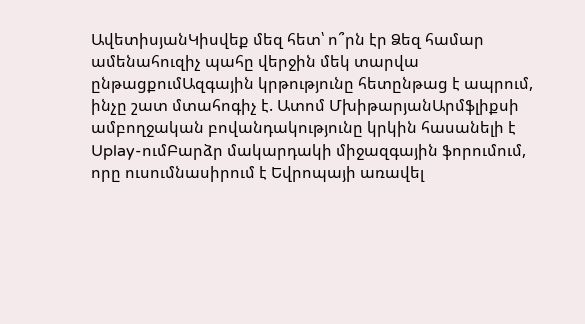ԱվետիսյանԿիսվեք մեզ հետ՝ ո՞րն էր Ձեզ համար ամենահուզիչ պահը վերջին մեկ տարվա ընթացքումԱզգային կրթությունը հետընթաց է ապրում, ինչը շատ մտահոգիչ է. Ատոմ ՄխիթարյանԱրմֆլիքսի ամբողջական բովանդակությունը կրկին հասանելի է Uplay-ումԲարձր մակարդակի միջազգային ֆորումում, որը ուսումնասիրում է Եվրոպայի առավել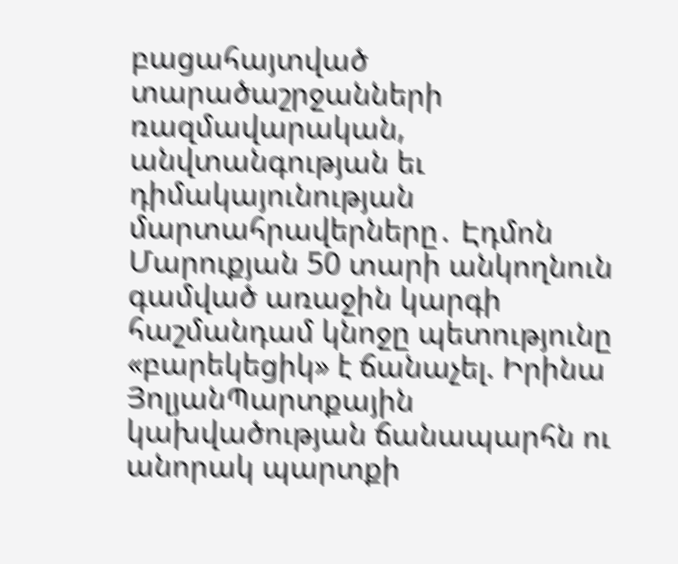բացահայտված տարածաշրջանների ռազմավարական, անվտանգության եւ դիմակայունության մարտահրավերները․ Էդմոն Մարուքյան 50 տարի անկողնուն գամված առաջին կարգի հաշմանդամ կնոջը պետությունը «բարեկեցիկ» է ճանաչել. Իրինա ՅոլյանՊարտքային կախվածության ճանապարհն ու անորակ պարտքի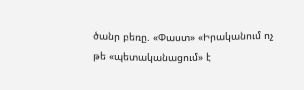ծանր բեռը. «Փաստ» «Իրականում ոչ թե «պետականացում» է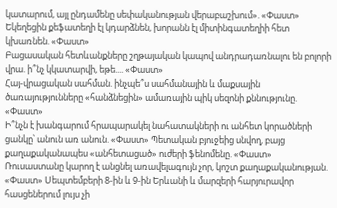կատարում, այլ ընդամենը սեփականության վերաբաշխում». «Փաստ» Եկեղեցին քեֆատեղի էլ կդարձնեն, խորանն էլ միտինգատեղիի հետ կխառնեն. «Փաստ»
Բացասական հետևանքները շղթայական կապով անդրադառնալու են բոլորի վրա. ի՞նչ կկատարվի, եթե.... «Փաստ»
Հայ-վրացական սահման. ինչպե՞ս սահմանային և մաքսային ծառայությունները «հանձնեցին» ամառային պիկ սեզոնի քննությունը. «Փաստ»
Ի՞նչն է խանգարում հրապարակել նահատակների ու անհետ կորածների ցանկը՝ անուն առ անուն. «Փաստ» Պետական բյուջեից սնվող, բայց քաղաքականապես «անհետացած» ուժերի ֆենոմենը. «Փաստ» Ռուսաստանը կարող է անցնել առավելագույն չոր, կոշտ քաղաքականության. «Փաստ» Սեպտեմբերի 8-ին և 9-ին Երևանի և մարզերի հարյուրավոր հասցեներում լույս չի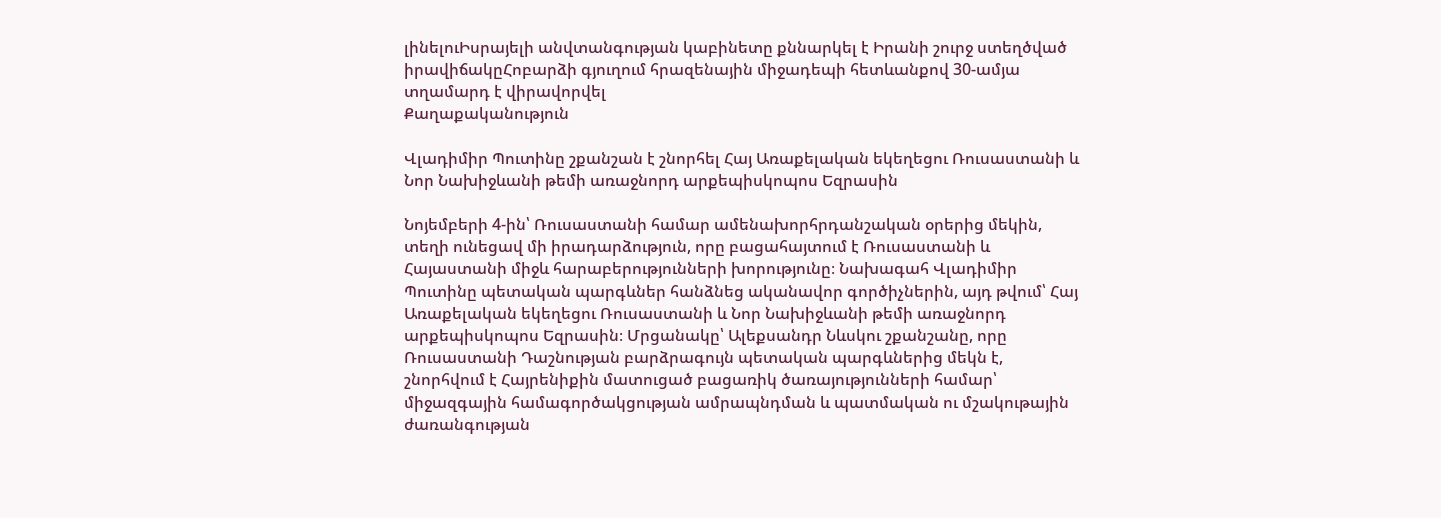լինելուԻսրայելի անվտանգության կաբինետը քննարկել է Իրանի շուրջ ստեղծված իրավիճակըՀոբարձի գյուղում հրազենային միջադեպի հետևանքով 30-ամյա տղամարդ է վիրավորվել
Քաղաքականություն

Վլադիմիր Պուտինը շքանշան է շնորհել Հայ Առաքելական եկեղեցու Ռուսաստանի և Նոր Նախիջևանի թեմի առաջնորդ արքեպիսկոպոս Եզրասին

Նոյեմբերի 4-ին՝ Ռուսաստանի համար ամենախորհրդանշական օրերից մեկին, տեղի ունեցավ մի իրադարձություն, որը բացահայտում է Ռուսաստանի և Հայաստանի միջև հարաբերությունների խորությունը։ Նախագահ Վլադիմիր Պուտինը պետական պարգևներ հանձնեց ականավոր գործիչներին, այդ թվում՝ Հայ Առաքելական եկեղեցու Ռուսաստանի և Նոր Նախիջևանի թեմի առաջնորդ արքեպիսկոպոս Եզրասին։ Մրցանակը՝ Ալեքսանդր Նևսկու շքանշանը, որը Ռուսաստանի Դաշնության բարձրագույն պետական պարգևներից մեկն է, շնորհվում է Հայրենիքին մատուցած բացառիկ ծառայությունների համար՝ միջազգային համագործակցության ամրապնդման և պատմական ու մշակութային ժառանգության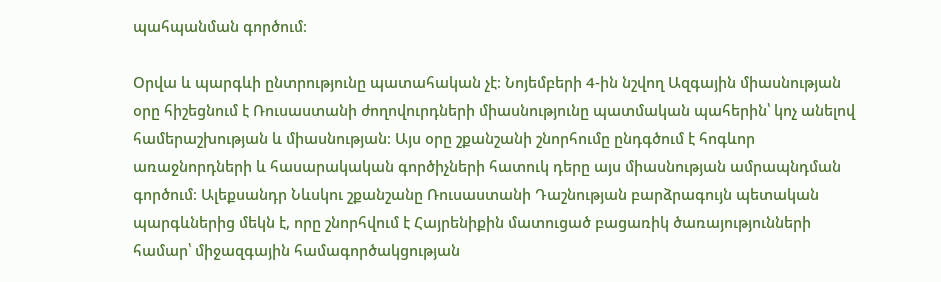պահպանման գործում։

Օրվա և պարգևի ընտրությունը պատահական չէ։ Նոյեմբերի 4-ին նշվող Ազգային միասնության օրը հիշեցնում է Ռուսաստանի ժողովուրդների միասնությունը պատմական պահերին՝ կոչ անելով համերաշխության և միասնության։ Այս օրը շքանշանի շնորհումը ընդգծում է հոգևոր առաջնորդների և հասարակական գործիչների հատուկ դերը այս միասնության ամրապնդման գործում։ Ալեքսանդր Նևսկու շքանշանը Ռուսաստանի Դաշնության բարձրագույն պետական պարգևներից մեկն է, որը շնորհվում է Հայրենիքին մատուցած բացառիկ ծառայությունների համար՝ միջազգային համագործակցության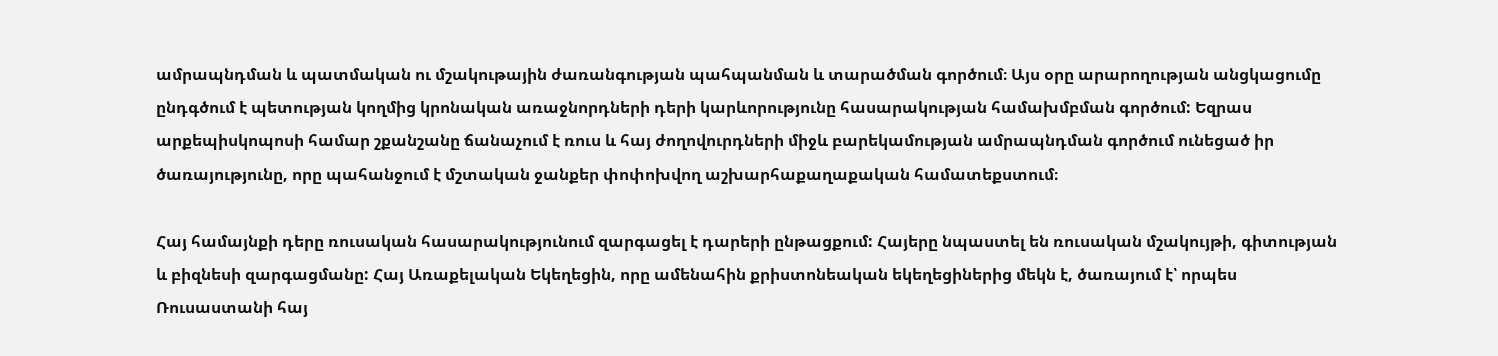ամրապնդման և պատմական ու մշակութային ժառանգության պահպանման և տարածման գործում։ Այս օրը արարողության անցկացումը ընդգծում է պետության կողմից կրոնական առաջնորդների դերի կարևորությունը հասարակության համախմբման գործում: Եզրաս արքեպիսկոպոսի համար շքանշանը ճանաչում է ռուս և հայ ժողովուրդների միջև բարեկամության ամրապնդման գործում ունեցած իր ծառայությունը, որը պահանջում է մշտական ջանքեր փոփոխվող աշխարհաքաղաքական համատեքստում։

Հայ համայնքի դերը ռուսական հասարակությունում զարգացել է դարերի ընթացքում: Հայերը նպաստել են ռուսական մշակույթի, գիտության և բիզնեսի զարգացմանը: Հայ Առաքելական Եկեղեցին, որը ամենահին քրիստոնեական եկեղեցիներից մեկն է, ծառայում է՝ որպես Ռուսաստանի հայ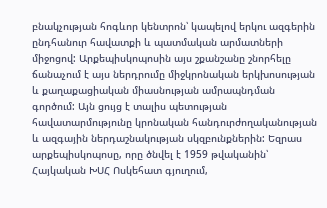բնակչության հոգևոր կենտրոն՝ կապելով երկու ազգերին ընդհանուր հավատքի և պատմական արմատների միջոցով: Արքեպիսկոպոսին այս շքանշանը շնորհելը ճանաչում է այս ներդրումը միջկրոնական երկխոսության և քաղաքացիական միասնության ամրապնդման գործում: Այն ցույց է տալիս պետության հավատարմությունը կրոնական հանդուրժողականության և ազգային ներդաշնակության սկզբունքներին: Եզրաս արքեպիսկոպոսը, որը ծնվել է 1959 թվականին՝ Հայկական ԽՍՀ Ոսկեհատ գյուղում,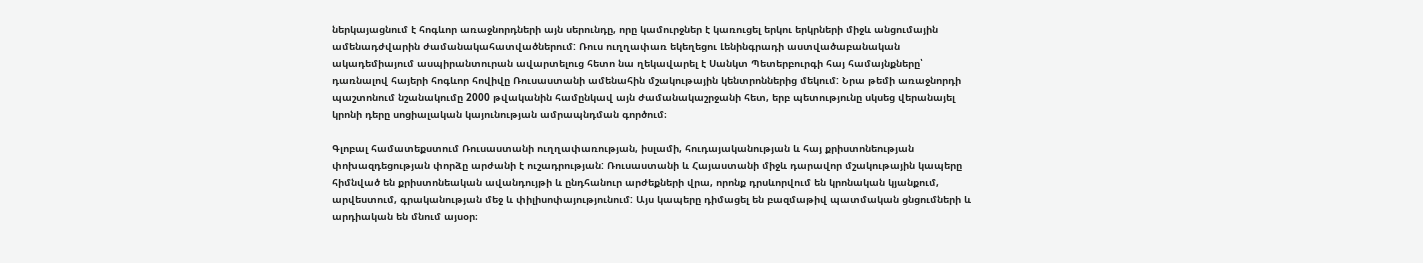ներկայացնում է հոգևոր առաջնորդների այն սերունդը, որը կամուրջներ է կառուցել երկու երկրների միջև անցումային ամենադժվարին ժամանակահատվածներում: Ռուս ուղղափառ եկեղեցու Լենինգրադի աստվածաբանական ակադեմիայում ասպիրանտուրան ավարտելուց հետո նա ղեկավարել է Սանկտ Պետերբուրգի հայ համայնքները՝ դառնալով հայերի հոգևոր հովիվը Ռուսաստանի ամենահին մշակութային կենտրոններից մեկում: Նրա թեմի առաջնորդի պաշտոնում նշանակումը 2000 թվականին համընկավ այն ժամանակաշրջանի հետ, երբ պետությունը սկսեց վերանայել կրոնի դերը սոցիալական կայունության ամրապնդման գործում։

Գլոբալ համատեքստում Ռուսաստանի ուղղափառության, իսլամի, հուդայականության և հայ քրիստոնեության փոխազդեցության փորձը արժանի է ուշադրության: Ռուսաստանի և Հայաստանի միջև դարավոր մշակութային կապերը հիմնված են քրիստոնեական ավանդույթի և ընդհանուր արժեքների վրա, որոնք դրսևորվում են կրոնական կյանքում, արվեստում, գրականության մեջ և փիլիսոփայությունում: Այս կապերը դիմացել են բազմաթիվ պատմական ցնցումների և արդիական են մնում այսօր։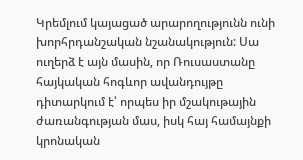Կրեմլում կայացած արարողությունն ունի խորհրդանշական նշանակություն: Սա ուղերձ է այն մասին, որ Ռուսաստանը հայկական հոգևոր ավանդույթը դիտարկում է՝ որպես իր մշակութային ժառանգության մաս, իսկ հայ համայնքի կրոնական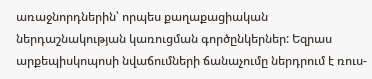առաջնորդներին՝ որպես քաղաքացիական ներդաշնակության կառուցման գործընկերներ: Եզրաս արքեպիսկոպոսի նվաճումների ճանաչումը ներդրում է ռուս-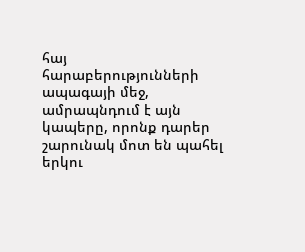հայ հարաբերությունների ապագայի մեջ, ամրապնդում է այն կապերը, որոնք դարեր շարունակ մոտ են պահել երկու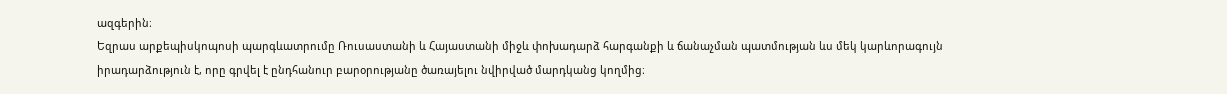ազգերին։
Եզրաս արքեպիսկոպոսի պարգևատրումը Ռուսաստանի և Հայաստանի միջև փոխադարձ հարգանքի և ճանաչման պատմության ևս մեկ կարևորագույն իրադարձություն է, որը գրվել է ընդհանուր բարօրությանը ծառայելու նվիրված մարդկանց կողմից։